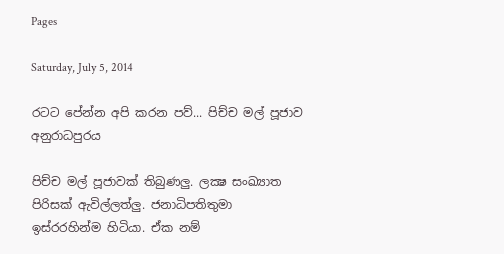Pages

Saturday, July 5, 2014

රටට පේන්න අපි කරන පව්... පිච්ච මල් පූජාව අනුරාධපුරය

පිච්ච මල් පූජාවක් තිබුණලු. ලක්‍ෂ සංඛ්‍යාත පිරිසක් ඇවිල්ලත්ලු. ජනාධිපතිතුමා ඉස්රරහින්ම හිටියා. ඒක නම්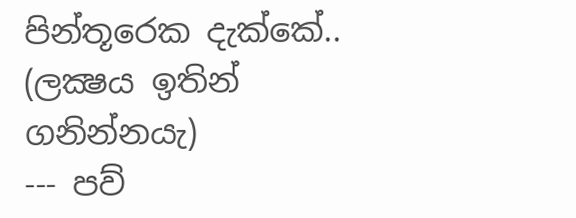පින්තූරෙක දැක්කේ.. (ලක්‍ෂය ඉතින් ගනින්නයැ)
--- පව්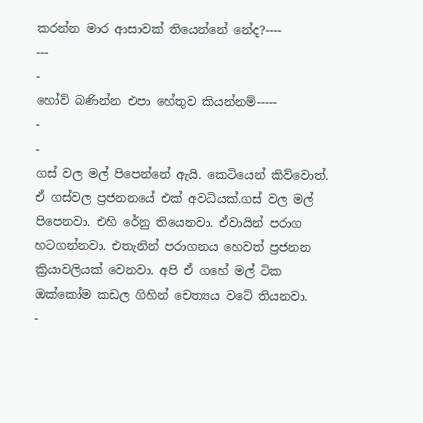කරන්න මාර ආසාවක් තියෙන්නේ නේද?----
---
-
හෝව් බණින්න එපා හේතුව කියන්නම්-----
-
-
ගස් වල මල් පිපෙන්නේ ඇයි. කෙටියෙන් කිව්වොත්. ඒ ගස්වල ප්‍රජනනයේ එක් අවධියක්.ගස් වල මල් පිපෙනවා. එහි රේනු තියෙනවා. ඒවායින් පරාග හටගන්නවා. එතැනින් පරාගනය හෙවත් ප්‍රජනන ක්‍රියාවලියක් වෙනවා. අපි ඒ ගහේ මල් ටික ඔක්කෝම කඩල ගිහින් චෙත්‍යය වටේ තියනවා.
-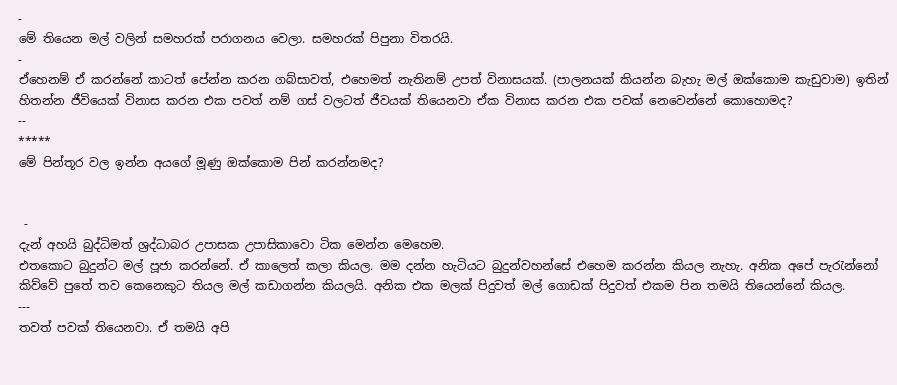-
මේ තියෙන මල් වලින් සමහරක් පරාගනය වෙලා. සමහරක් පිපුනා විතරයි.
-
ඒහෙනම් ඒ කරන්නේ කාටත් පේන්න කරන ගබ්සාවත්, එහෙමත් නැතිනම් උපත් විනාසයක්. (පාලනයක් කියන්න බැහැ මල් ඔක්කොම කැඩුවාම) ඉතින් හිතන්න ජීවියෙක් විනාස කරන එක පවත් නම් ගස් වලටත් ජීවයක් තියෙනවා ඒක විනාස කරන එක පවක් නෙවෙන්නේ කොහොමද?
--
*****
මේ පින්තූර වල ඉන්න අයගේ මූණු ඔක්කොම පින් කරන්නමද?


 -
දැන් අහයි බුද්ධිමත් ශ්‍රද්ධාබර උපාසක උපාසිකාවො ටික මෙන්න මෙහෙම.
එතකොට බුදුන්ට මල් පූජා කරන්නේ. ඒ කාලෙත් කලා කියල. මම දන්න හැටියට බුදුන්වහන්සේ එහෙම කරන්න කියල නැහැ. අනික අපේ පැරැන්නෝ කිව්වේ පුතේ තව කෙනෙකුට තියල මල් කඩාගන්න කියලයි. අනික එක මලක් පිදුවත් මල් ගොඩක් පිදුවත් එකම පින තමයි තියෙන්නේ කියල.
---
තවත් පවක් තියෙනවා. ඒ තමයි අපි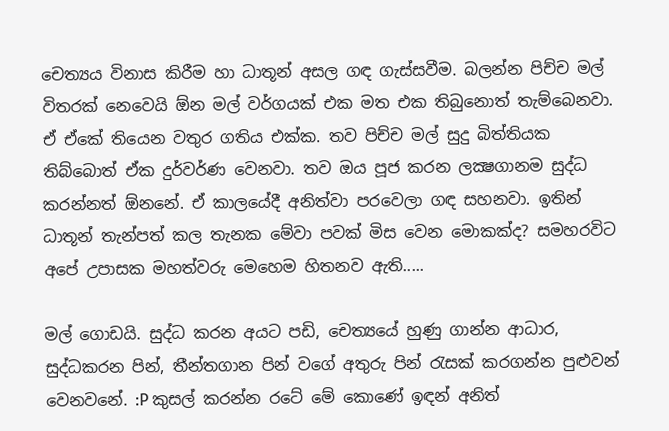චෙත්‍යය විනාස කිරීම හා ධාතූන් අසල ගඳ ගැස්සවීම. බලන්න පිච්ච මල් විතරක් නෙවෙයි ඕන මල් වර්ගයක් එක මත එක තිබුනොත් තැම්බෙනවා. ඒ ඒකේ තියෙන වතුර ගතිය එක්ක. තව පිච්ච මල් සුදු බිත්තියක තිබ්බොත් ඒක දුර්වර්ණ වෙනවා. තව ඔය පූජ කරන ලක්‍ෂගානම සුද්ධ කරන්නත් ඕනනේ. ඒ කාලයේදී අනිත්වා පරවෙලා ගඳ සහනවා. ඉතින් ධාතූන් තැන්පත් කල තැනක මේවා පවක් මිස වෙන මොකක්ද? සමහරවිට අපේ උපාසක මහත්වරු මෙහෙම හිතනව ඇති.....

මල් ගොඩයි. සුද්ධ කරන අයට පඩි, චෙත්‍යයේ හුණු ගාන්න ආධාර, සුද්ධකරන පින්, තීන්තගාන පින් වගේ අතුරු පින් රැසක් කරගන්න පුළුවන් වෙනවනේ. :P කුසල් කරන්න රටේ මේ කොණේ ඉඳන් අනිත්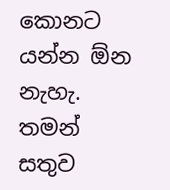කොනට යන්න ඕන නැහැ. තමන් සතුව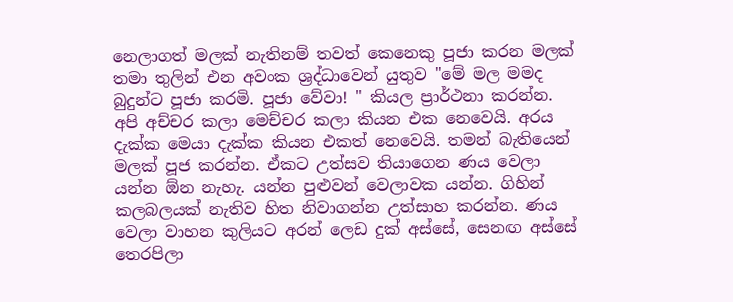නෙලාගත් මලක් නැතිනම් තවත් කෙනෙකු පූජා කරන මලක් තමා තුලින් එන අවංක ශ්‍රද්ධාවෙන් යුතුව "මේ මල මමද බුදුන්ට පූජා කරමි. පූජා වේවා! " කියල ප්‍රාර්ථනා කරන්න.
අපි අච්චර කලා මෙච්චර කලා කියන එක නෙවෙයි. අරය දැක්ක මෙයා දැක්ක කියන එකත් නෙවෙයි. තමන් බැතියෙන් මලක් පූජ කරන්න. ඒකට උත්සව තියාගෙන ණය වෙලා යන්න ඕන නැහැ. යන්න පුළුවන් වෙලාවක යන්න. ගිහින් කලබලයක් නැතිව හිත නිවාගන්න උත්සාහ කරන්න. ණය වෙලා වාහන කුලියට අරන් ලෙඩ දුක් අස්සේ, සෙනඟ අස්සේ තෙරපිලා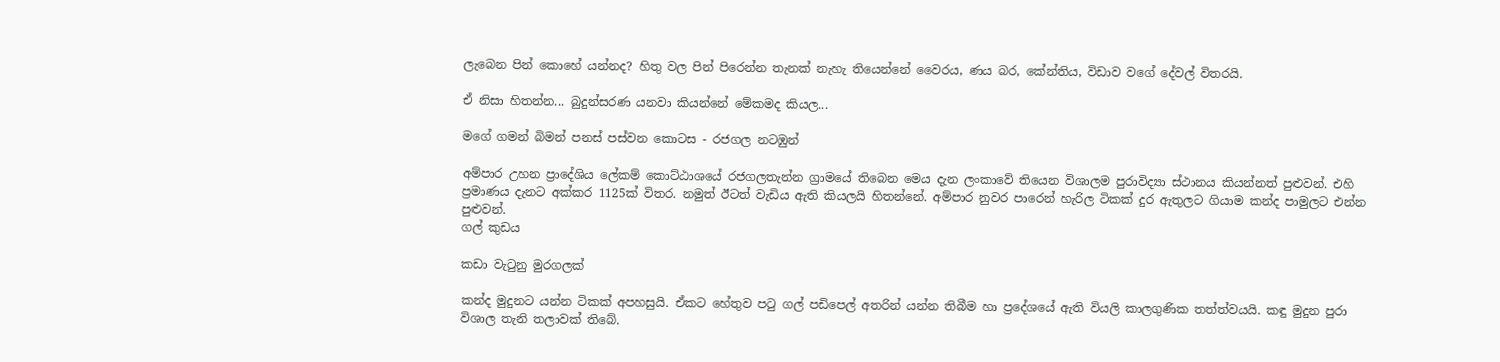ලැබෙන පින් කොහේ යන්නද? හිතු වල පින් පිරෙන්න තැනක් නැහැ තියෙන්නේ වෛරය, ණය බර, කේන්තිය, විඩාව වගේ දේවල් විතරයි.

ඒ නිසා හිතන්න... බුදුන්සරණ යනවා කියන්නේ මේකමද කියල...

මගේ ගමන් බිමන් පනස් පස්වන කොටස - රජගල නටඹුන්

අම්පාර උහන ප්‍රාදේශිය ලේකම් කොට්ඨාශයේ රජගලතැන්න ග්‍රාමයේ තිබෙන මෙය දැන ලංකාවේ තියෙන විශාලම පුරාවිද්‍යා ස්ථානය කියන්නත් පුළුවන්. එහි ප්‍රමාණය දැනට අක්කර 1125ක් විතර. නමුත් ඊටත් වැඩිය ඇති කියලයි හිතන්නේ. අම්පාර නුවර පාරෙන් හැරිල ටිකක් දුර ඇතුලට ගියාම කන්ද පාමුලට එන්න පුළුවන්.
ගල් කුඩය

කඩා වැටුනු මුරගලක්

කන්ද මුදුනට යන්න ටිකක් අපහසුයි. ඒකට හේතුව පටු ගල් පඩිපෙල් අතරින් යන්න තිබීම හා ප්‍රදේශයේ ඇති වියලි කාලගුණික තත්ත්වයයි. කඳු මුදුන පුරා විශාල තැනි තලාවක් තිබේ.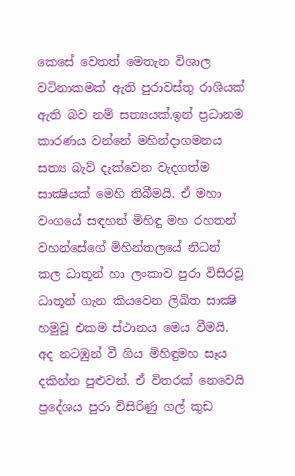කෙසේ වෙතත් මෙතැන විශාල වටිනාකමක් ඇති පුරාවස්තු රාශියක් ඇති බව නම් සත්‍යයක්.ඉන් ප්‍රධානම කාරණය වන්නේ මහින්දාගමනය සත්‍ය බැව් දැක්වෙන වැදගත්ම සාක්‍ෂියක් මෙහි තිබීමයි. ඒ මහා වංගයේ සඳහන් මිහිඳු මහ රහතන් වහන්සේගේ මිහින්තලයේ නිධන් කල ධාතූන් හා ලංකාව පුරා විසිරවූ ධාතූන් ගැන කියවෙන ලිඛිත සාක්‍ෂි හමුවූ එකම ස්ථානය මෙය වීමයි. අද නටඹුන් වී ගිය මිහිඳුමහ සෑය දකින්න පුළුවන්. ඒ විතරක් නෙවෙයි ප්‍රදේශය පුරා විසිරිණු ගල් කුඩ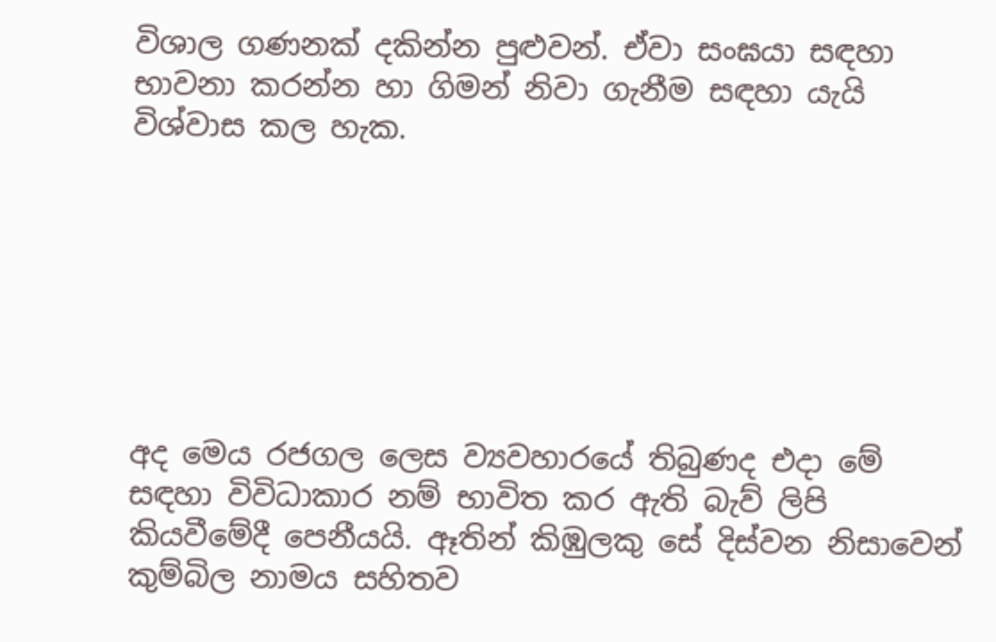විශාල ගණනක් දකින්න පුළුවන්. ඒවා සංඝයා සඳහා භාවනා කරන්න හා ගිමන් නිවා ගැනීම සඳහා යැයි විශ්වාස කල හැක.







අද මෙය රජගල ලෙස ව්‍යවහාරයේ තිබුණද එදා මේ සඳහා විවිධාකාර නම් භාවිත කර ඇති බැව් ලිපි කියවීමේදී පෙනීයයි. ඈතින් කිඹුලකු සේ දිස්වන නිසාවෙන් කුම්බිල නාමය සහිතව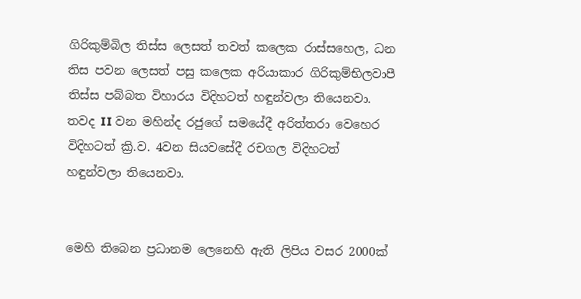ගිරිකුම්බිල තිස්ස ලෙසත් තවත් කලෙක රාස්සහෙල, ධන තිස පවන ලෙසත් පසු කලෙක අරියාකාර ගිරිකුම්භිලවාපී තිස්ස පබ්බත විහාරය විදිහටත් හඳුන්වලා තියෙනවා. තවද II වන මහින්ද රජුගේ සමයේදී අරිත්තරා වෙහෙර විදිහටත් ක්‍රි.ව. 4වන සියවසේදී රචගල විදිහටත් හඳුන්වලා තියෙනවා.


මෙහි තිබෙන ප්‍රධානම ලෙනෙහි ඇති ලිපිය වසර 2000ක්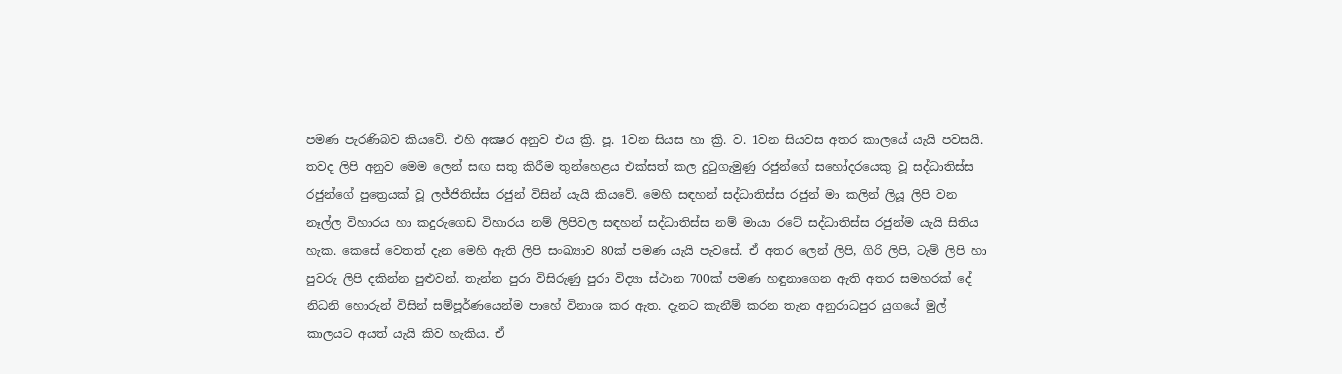පමණ පැරණිබව කියවේ. එහි අක්‍ෂර අනුව එය ක්‍රි. පූ. 1වන සියස හා ක්‍රි. ව. 1වන සියවස අතර කාලයේ යැයි පවසයි. තවද ලිපි අනුව මෙම ලෙන් සඟ සතු කිරීම තුන්හෙළය එක්සත් කල දුටුගැමුණු රජුන්ගේ සහෝදරයෙකු වූ සද්ධාතිස්ස රජුන්ගේ පුත්‍රෙයක් වූ ලජ්ජිතිස්ස රජුන් විසින් යැයි කියවේ. මෙහි සඳහන් සද්ධාතිස්ස රජුන් මා කලින් ලියූ ලිපි වන නෑල්ල විහාරය හා කදුරුගෙඩ විහාරය නම් ලිපිවල සඳහන් සද්ධාතිස්ස නම් මායා රටේ සද්ධාතිස්ස රජුන්ම යැයි සිතිය හැක. කෙසේ වෙතත් දැන මෙහි ඇති ලිපි සංඛ්‍යාව 80ක් පමණ යැයි පැවසේ. ඒ අතර ලෙන් ලිපි, ගිරි ලිපි, ටැම් ලිපි හා පුවරු ලිපි දකින්න පුළුවන්. තැන්න පුරා විසිරුණු පුරා විද්‍යා ස්ථාන 700ක් පමණ හඳුනාගෙන ඇති අතර සමහරක් දේ නිධනි හොරුන් විසින් සම්පූර්ණයෙන්ම පාහේ විනාශ කර ඇත. දැනට කැනීම් කරන තැන අනුරාධපුර යුගයේ මුල් කාලයට අයත් යැයි කිව හැකිය. ඒ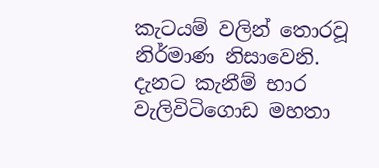කැටයම් වලින් තොරවූ නිර්මාණ නිසාවෙනි. දැනට කැනීම් භාර වැලිවිටිගොඩ මහතා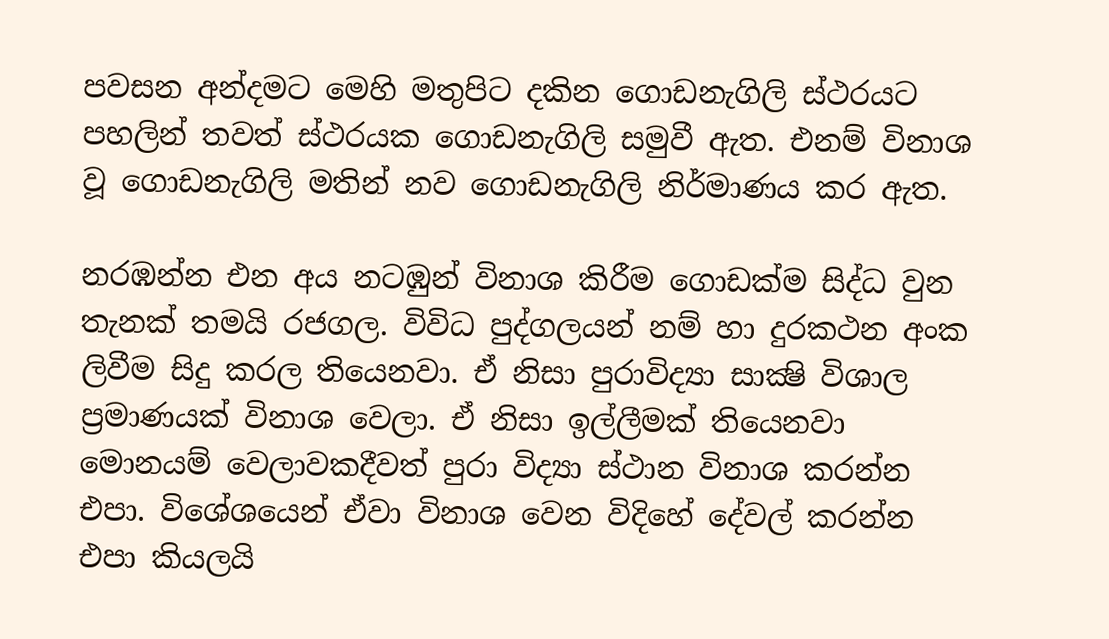පවසන අන්දමට මෙහි මතුපිට දකින ගොඩනැගිලි ස්ථරයට පහලින් තවත් ස්ථරයක ගොඩනැගිලි සමුවී ඇත. එනම් විනාශ වූ ගොඩනැගිලි මතින් නව ගොඩනැගිලි නිර්මාණය කර ඇත.

නරඹන්න එන අය නටඹුන් විනාශ කිරීම ගොඩක්ම සිද්ධ වුන තැනක් තමයි රජගල. විවිධ පුද්ගලයන් නම් හා දුරකථන අංක ලිවීම සිදු කරල තියෙනවා. ඒ නිසා පුරාවිද්‍යා සාක්‍ෂි විශාල ප්‍රමාණයක් විනාශ වෙලා. ඒ නිසා ඉල්ලීමක් තියෙනවා මොනයම් වෙලාවකදීවත් පුරා විද්‍යා ස්ථාන විනාශ කරන්න එපා. විශේශයෙන් ඒවා විනාශ වෙන විදිහේ දේවල් කරන්න එපා කියලයි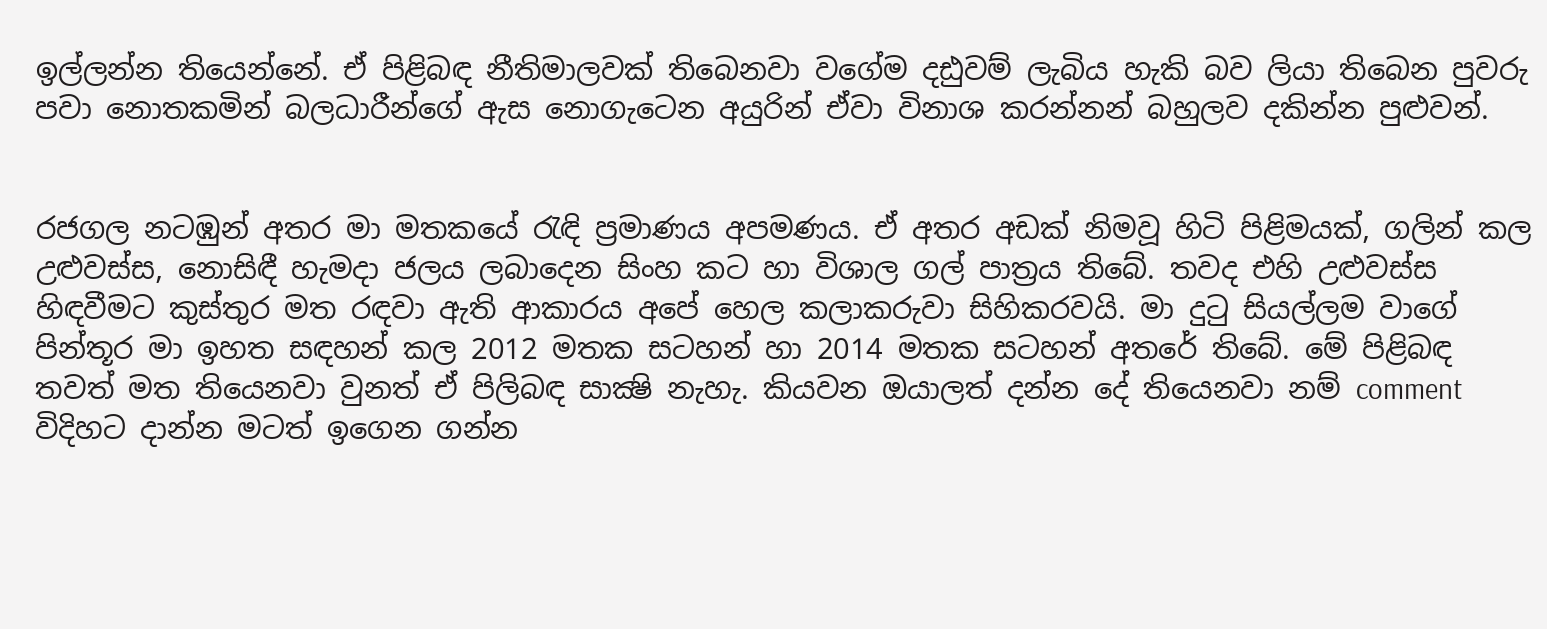ඉල්ලන්න තියෙන්නේ. ඒ පිළිබඳ නීතිමාලවක් තිබෙනවා වගේම දඪුවම් ලැබිය හැකි බව ලියා තිබෙන පුවරු පවා නොතකමින් බලධාරීන්ගේ ඇස නොගැටෙන අයුරින් ඒවා විනාශ කරන්නන් බහුලව දකින්න පුළුවන්.


රජගල නටඹුන් අතර මා මතකයේ රැඳි ප්‍රමාණය අපමණය. ඒ අතර අඩක් නිමවූ හිටි පිළිමයක්, ගලින් කල උළුවස්ස, නොසිඳී හැමදා ජලය ලබාදෙන සිංහ කට හා විශාල ගල් පාත්‍රය තිබේ. තවද එහි උළුවස්ස හිඳවීමට කුස්තුර මත රඳවා ඇති ආකාරය අපේ හෙල කලාකරුවා සිහිකරවයි. මා දුටු සියල්ලම වාගේ පින්තූර මා ඉහත සඳහන් කල 2012 මතක සටහන් හා 2014 මතක සටහන් අතරේ තිබේ. මේ පිළිබඳ තවත් මත තියෙනවා වුනත් ඒ පිලිබඳ සාක්‍ෂි නැහැ. කියවන ඔයාලත් දන්න දේ තියෙනවා නම් comment විදිහට දාන්න මටත් ඉගෙන ගන්න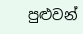පුළුවන්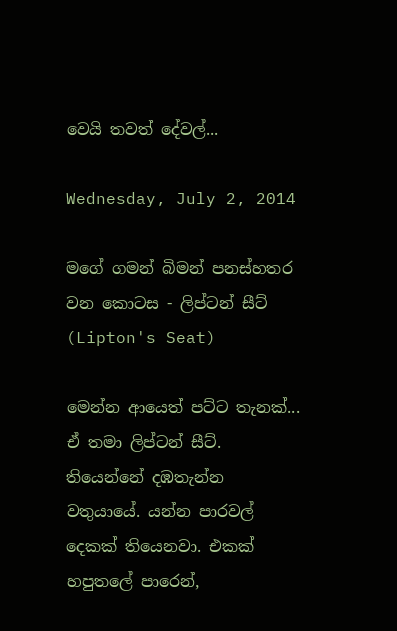වෙයි තවත් දේවල්...

Wednesday, July 2, 2014

මගේ ගමන් බිමන් පනස්හතර වන කොටස - ලිප්ටන් සීට් (Lipton's Seat)

මෙන්න ආයෙත් පට්ට තැනක්... ඒ තමා ලිප්ටන් සීට්. තියෙන්නේ දඹතැන්න වතුයායේ. යන්න පාරවල් දෙකක් තියෙනවා. එකක් හපුතලේ පාරෙන්,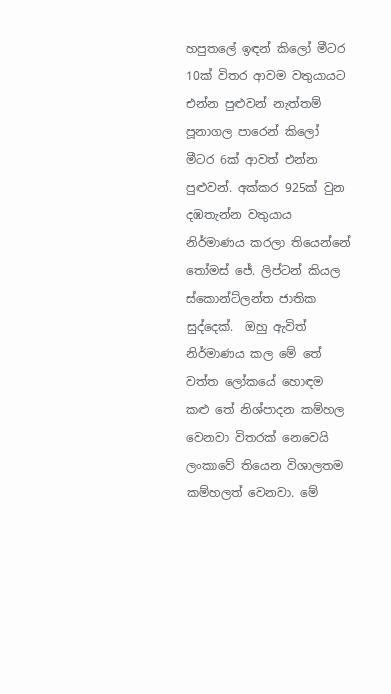හපුතලේ ඉඳන් කිලෝ මීටර 10ක් විතර ආවම වතුයායට එන්න පුළුවන් නැත්තම් පූනාගල පාරෙන් කිලෝ මීටර 6ක් ආවත් එන්න පුළුවන්. අක්කර 925ක් වුන දඹතැන්න වතුයාය නිර්මාණය කරලා තියෙන්නේ තෝමස් ජේ. ලිප්ටන් කියල ස්කොන්ට්ලන්ත ජාතික සුද්දෙක්.  ඔහු ඇවිත් නිර්මාණය කල මේ තේ වත්ත ලෝකයේ හොඳම කළු තේ නිශ්පාදන කම්හල වෙනවා විතරක් නෙවෙයි ලංකාවේ තියෙන විශාලතම කම්හලත් වෙනවා. මේ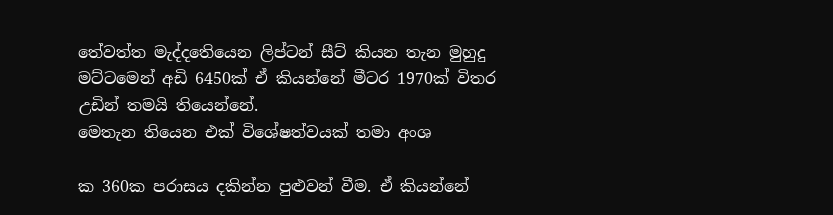තේවත්ත මැද්දතෙියෙන ලිප්ටන් සීට් කියන තැන මුහුදු මට්ටමෙන් අඩි 6450ක් ඒ කියන්නේ මීටර 1970ක් විතර උඩින් තමයි තියෙන්නේ.
මෙතැන තියෙන එක් විශේෂත්වයක් තමා අංශ

ක 360ක පරාසය දකින්න පුළුවන් වීම. ඒ කියන්නේ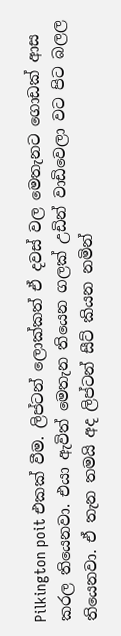Pilkington poit එකක් වීම. ලිප්ටන් ලොක්කත් ඒ දවස් වල මෙතැනට ගොඩක් ආස කරල තියෙනවා. එයා ඇවිත් මෙතැන තියෙන ගලක් උඩින් වාඩිවෙලා වට පිට බලල තියෙනවා. ඒ තැන තමයි අද ලිප්ටන් සීට් කියන නමින්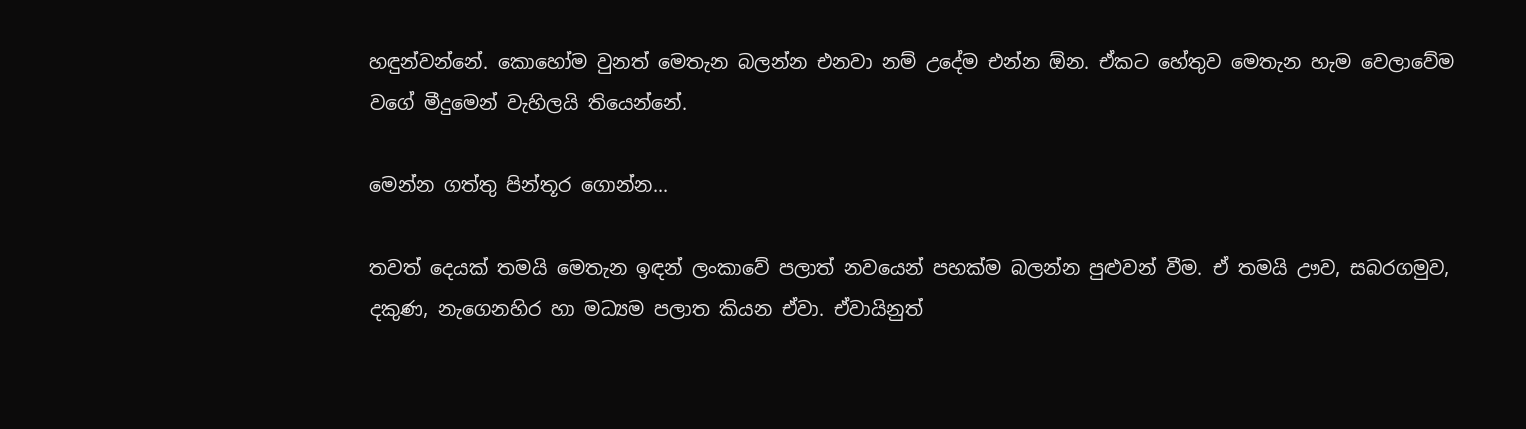හඳුන්වන්නේ. කොහෝම වුනත් මෙතැන බලන්න එනවා නම් උදේම එන්න ඕන. ඒකට හේතුව මෙතැන හැම වෙලාවේම වගේ මීදුමෙන් වැහිලයි තියෙන්නේ.

මෙන්න ගත්තු පින්තූර ගොන්න...

තවත් දෙයක් තමයි මෙතැන ඉඳන් ලංකාවේ පලාත් නවයෙන් පහක්ම බලන්න පුළුවන් වීම. ඒ තමයි ඌව, සබරගමුව, දකුණ, නැගෙනහිර හා මධ්‍යම පලාත කියන ඒවා. ඒවායිනුත්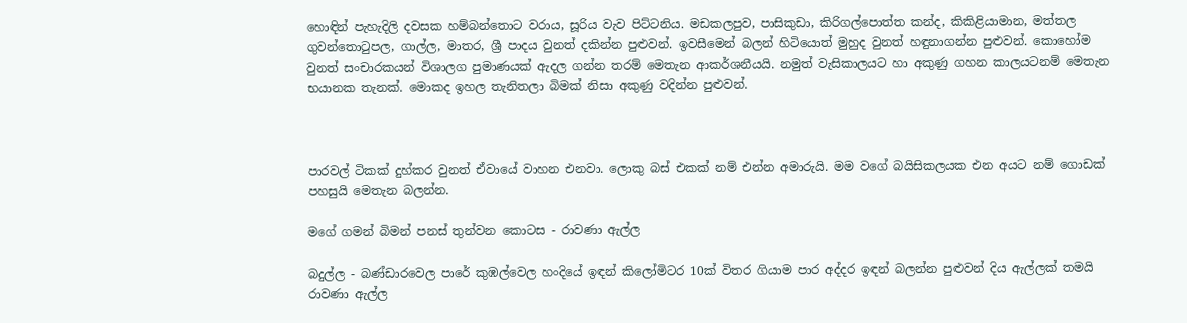හොඳින් පැහැදිලි දවසක හම්බන්තොට වරාය, සූරිය වැව පිට්ටනිය. මඩකලපුව, පාසිකුඩා, කිරිගල්පොත්ත කන්ද, කිකිළියාමාන, මත්තල ගුවන්තොටුපල, ගාල්ල, මාතර, ශ්‍රී පාදය වුනත් දකින්න පුළුවන්. ඉවසීමෙන් බලන් හිටියොත් මුහුද වුනත් හඳුනාගන්න පුළුවන්. කොහෝම වුනත් සංචාරකයන් විශාලග පුමාණයක් ඇදල ගන්න තරම් මෙතැන ආකර්ශනීයයි. නමුත් වැසිකාලයට හා අකුණු ගහන කාලයටනම් මෙතැන භයානක තැනක්. මොකද ඉහල තැනිතලා බිමක් නිසා අකුණු වදින්න පුළුවන්.



පාරවල් ටිකක් දුහ්කර වුනත් ඒවායේ වාහන එනවා. ලොකු බස් එකක් නම් එන්න අමාරුයි. මම වගේ බයිසිකලයක එන අයට නම් ගොඩක් පහසුයි මෙතැන බලන්න.

මගේ ගමන් බිමන් පනස් තුන්වන කොටස - රාවණා ඇල්ල

බදුල්ල - බණ්ඩාරවෙල පාරේ කුඹල්වෙල හංදියේ ඉඳන් කිලෝමිටර 10ක් විතර ගියාම පාර අද්දර ඉඳන් බලන්න පුළුවන් දිය ඇල්ලක් තමයි රාවණා ඇල්ල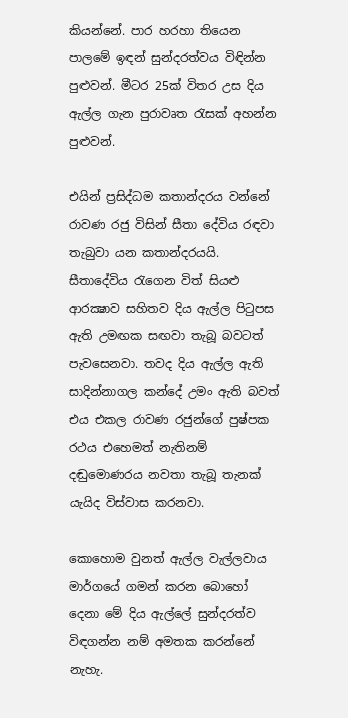කියන්නේ. පාර හරහා තියෙන පාලමේ ඉඳන් සුන්දරත්වය විඳින්න පුළුවන්. මීටර 25ක් විතර උස දිය ඇල්ල ගැන පුරාවෘත රැසක් අහන්න පුළුවන්.

එයින් ප්‍රසිද්ධම කතාන්දරය වන්නේ රාවණ රජු විසින් සීතා දේවිය රඳවා තැබුවා යන කතාන්දරයයි. සීතාදේවිය රැගෙන විත් සියළු ආරක්‍ෂාව සහිතව දිය ඇල්ල පිටුපස ඇති උමඟක සඟවා තැබූ බවටත් පැවසෙනවා. තවද දිය ඇල්ල ඇති සාදින්නාගල කන්දේ උමං ඇති බවත් එය එකල රාවණ රජුන්ගේ පුෂ්පක රථය එහෙමත් නැතිනම් දඬුමොණරය නවතා තැබූ තැනක් යැයිද විස්වාස කරනවා.

කොහොම වුනත් ඇල්ල වැල්ලවාය මාර්ගයේ ගමන් කරන බොහෝ දෙනා මේ දිය ඇල්ලේ සුන්දරත්ව විඳගන්න නම් අමතක කරන්නේ නැහැ.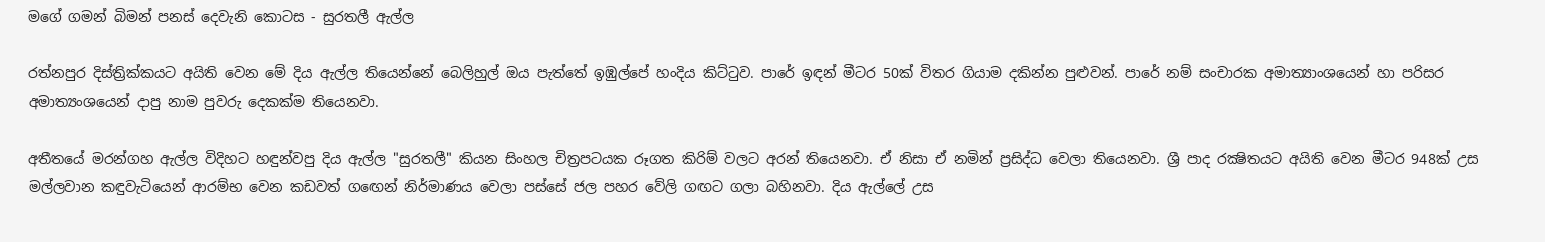මගේ ගමන් බිමන් පනස් දෙවැනි කොටස - සුරතලී ඇල්ල

රත්නපුර දිස්ත්‍රික්කයට අයිති වෙන මේ දිය ඇල්ල තියෙන්නේ බෙලිහුල් ඔය පැත්තේ ඉඹුල්පේ හංදිය කිට්ටුව. පාරේ ඉඳන් මීටර 50ක් විතර ගියාම දකින්න පුළුවන්. පාරේ නම් සංචාරක අමාත්‍යාංශයෙන් හා පරිසර අමාත්‍යංශයෙන් දාපු නාම පුවරු දෙකක්ම තියෙනවා.

අතීතයේ මරන්ගහ ඇල්ල විදිහට හඳුන්වපු දිය ඇල්ල "සුරතලී" කියන සිංහල චිත්‍රපටයක රූගත කිරිම් වලට අරන් තියෙනවා. ඒ නිසා ඒ නමින් ප්‍රසිද්ධ වෙලා තියෙනවා. ශ්‍රී පාද රක්‍ෂිතයට අයිති වෙන මීටර 948ක් උස මල්ලවාන කඳුවැටියෙන් ආරම්භ වෙන කඩවත් ගඟෙන් නිර්මාණය වෙලා පස්සේ ජල පහර වේලි ගඟට ගලා බහිනවා. දිය ඇල්ලේ උස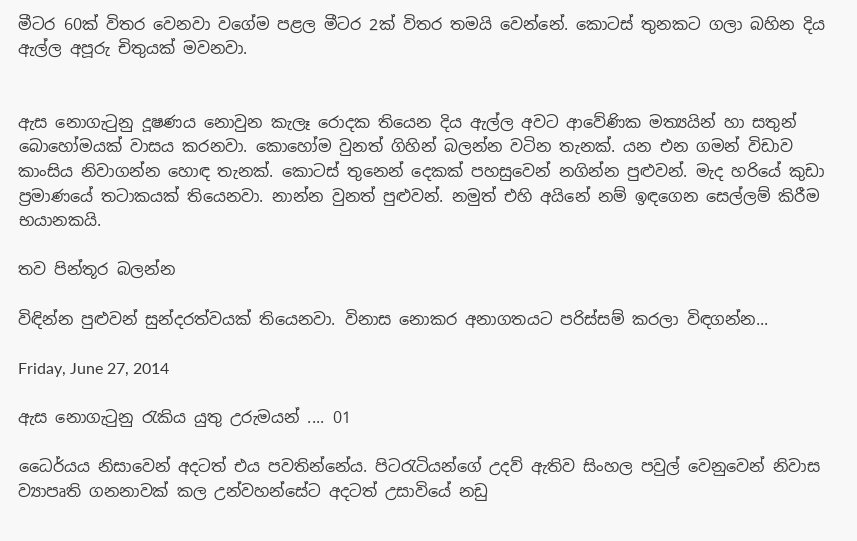මීටර 60ක් විතර වෙනවා වගේම පළල මීටර 2ක් විතර තමයි වෙන්නේ. කොටස් තුනකට ගලා බහින දිය ඇල්ල අපූරු චිතුයක් මවනවා.


ඇස නොගැටුනු දූෂණය නොවුන කැලෑ රොදක තියෙන දිය ඇල්ල අවට ආවේණික මත්‍යයින් හා සතුන් බොහෝමයක් වාසය කරනවා. කොහෝම වුනත් ගිහින් බලන්න වටින තැනක්. යන එන ගමන් විඩාව කාංසිය නිවාගන්න හොඳ තැනක්. කොටස් තුනෙන් දෙකක් පහසුවෙන් නගින්න පුළුවන්. මැද හරියේ කුඩා ප්‍රමාණයේ තටාකයක් තියෙනවා. නාන්න වුනත් පුළුවන්. නමුත් එහි අයිනේ නම් ඉඳගෙන සෙල්ලම් කිරීම භයානකයි.

තව පින්තූර බලන්න

විඳින්න පුළුවන් සුන්දරත්වයක් තියෙනවා. විනාස නොකර අනාගතයට පරිස්සම් කරලා විඳගන්න...

Friday, June 27, 2014

ඇස නොගැටුනු රැකිය යුතු උරුමයන් .... 01

ධෛර්යය නිසාවෙන් අදටත් එය පවතින්නේය. පිටරැටියන්ගේ උදව් ඇතිව සිංහල පවුල් වෙනුවෙන් නිවාස ව්‍යාපෘති ගනනාවක් කල උන්වහන්සේට අදටත් උසාවියේ නඩු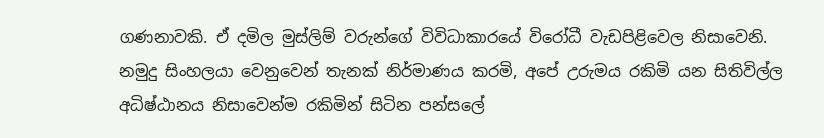ගණනාවකි. ඒ දමිල මුස්ලිම් වරුන්ගේ විවිධාකාරයේ විරෝධී වැඩපිළිවෙල නිසාවෙනි. නමුදු සිංහලයා වෙනුවෙන් තැනක් නිර්මාණය කරමි, අපේ උරුමය රකිමි යන සිතිවිල්ල අධිෂ්ඨානය නිසාවෙන්ම රකිමින් සිටින පන්සලේ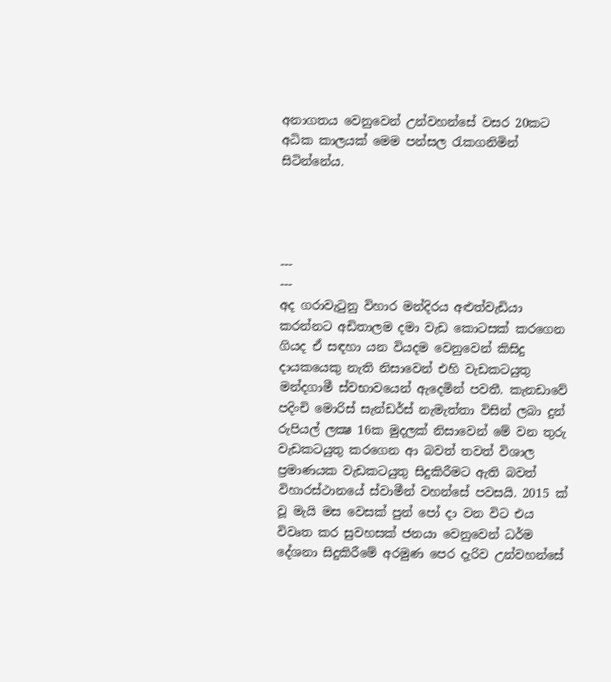අනාගතය වෙනුවෙන් උන්වහන්සේ වසර 20කට අධික කාලයක් මෙම පන්සල රැකගනිමින් සිටින්නේය.




---
---
අද ගරාවැටුනු විහාර මන්දිරය අළුත්වැඩියා කරන්නට අඩිතාලම දමා වැඩ කොටසක් කරගෙන ගියද ඒ සඳහා යන වියදම වෙනුවෙන් කිසිදු දායකයෙකු නැති නිසාවෙන් එහි වැඩකටයුතු මන්දගාමී ස්වභාවයෙන් ඇදෙමින් පවතී. කැනඩාවේ පදිංචි මොරිස් සැන්ඩර්ස් නැමැත්තා විසින් ලබා දුන් රුපියල් ලක්‍ෂ 16ක මුදලක් නිසාවෙන් මේ වන තුරු වැඩකටයුතු කරගෙන ආ බවත් තවත් විශාල ප්‍රමාණයක වැඩකටයුතු සිදුකිරීමට ඇති බවත් විහාරස්ථානයේ ස්වාමීන් වහන්සේ පවසයි. 2015 ක් වූ මැයි මස වෙසක් පුන් පෝ දා වන විට එය විවෘත කර සුවහසක් ජනයා වෙනුවෙන් ධර්ම දේශනා සිදුකිරීමේ අරමුණ පෙර දැරිව උන්වහන්සේ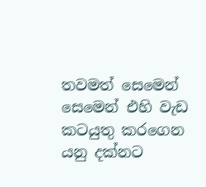තවමත් සෙමෙන් සෙමෙන් එහි වැඩ කටයුතු කරගෙන යනු දක්නට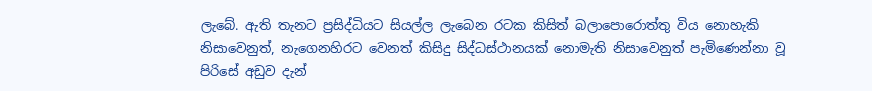ලැබේ. ඇති තැනට ප්‍රසිද්ධියට සියල්ල ලැබෙන රටක කිසිත් බලාපොරොත්තු විය නොහැකි නිසාවෙනුත්, නැගෙනහිරට වෙනත් කිසිදු සිද්ධස්ථානයක් නොමැති නිසාවෙනුත් පැමිණෙන්නා වූ පිරිසේ අඩුව දැන්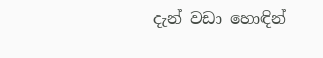දැන් වඩා හොඳින්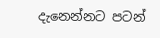දැනෙන්නට පටන්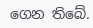ගෙන තිබේ.